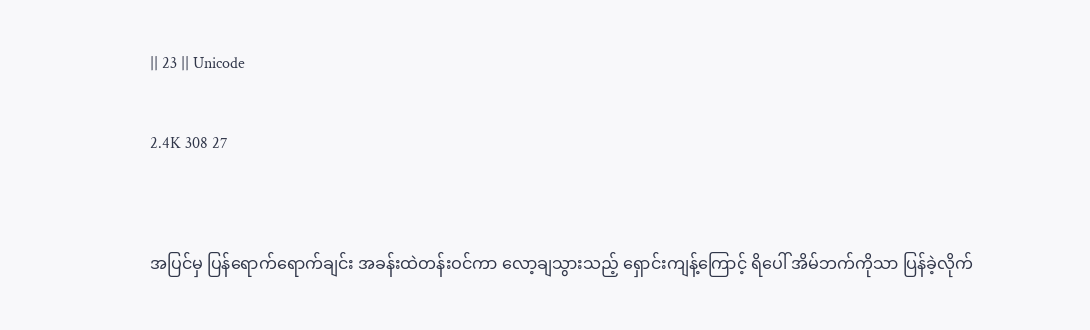|| 23 || Unicode

2.4K 308 27


အပြင်မှ ပြန်ရောက်ရောက်ချင်း အခန်းထဲတန်းဝင်ကာ လော့ချသွားသည့် ရှောင်းကျန့်ကြောင့် ရိပေါ် အိမ်ဘက်ကိုသာ ပြန်ခဲ့လိုက်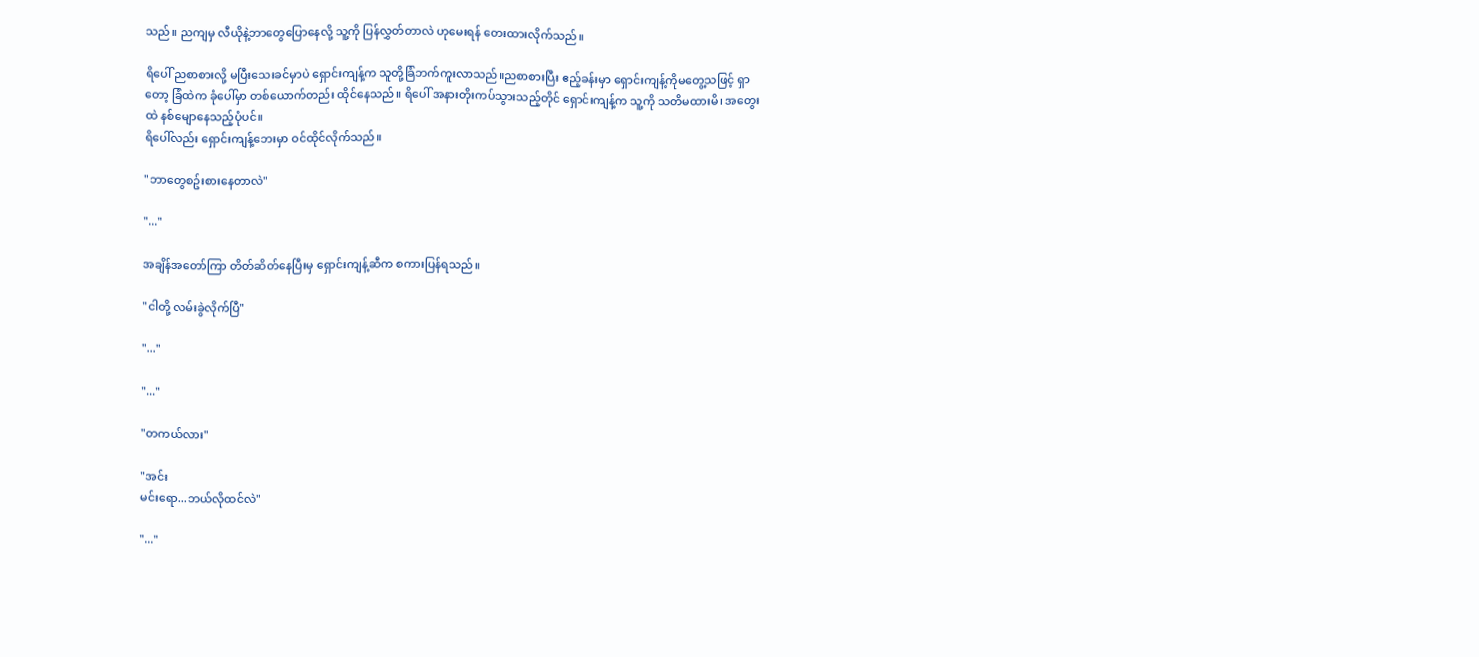သည်။ ညကျမှ လီယိုနဲ့ဘာတွေပြောနေလို့ သူ့ကို ပြန်လွှတ်တာလဲ ဟုမေးရန် တေးထားလိုက်သည်။

ရိပေါ် ညစာစားလို့ မပြီးသေးခင်မှာပဲ ရှောင်းကျန့်က သူတို့ခြံဘက်ကူးလာသည်။ညစာစားပြီး ဧည့်ခန်းမှာ ရှောင်းကျန့်ကိုမတွေ့သဖြင့် ရှာတော့ ခြံထဲက ခုံပေါ်မှာ တစ်ယောက်တည်း ထိုင်နေသည်။ ရိပေါ် အနားတိုးကပ်သွားသည့်တိုင် ရှောင်းကျန့်က သူ့ကို သတိမထားမိ၊ အတွေးထဲ နစ်မျောနေသည့်ပုံပင်။
ရိပေါ်လည်း ရှောင်းကျန့်ဘေးမှာ ဝင်ထိုင်လိုက်သည်။

"ဘာတွေစဥ်းစားနေတာလဲ"

"..."

အချိန်အတော်ကြာ တိတ်ဆိတ်နေပြီးမှ ရှောင်းကျန့်ဆီက စကားပြန်ရသည်။

"ငါတို့ လမ်းခွဲလိုက်ပြီ"

"..."

"..."

"တကယ်လား"

"အင်း
မင်းရော...ဘယ်လိုထင်လဲ"

"..."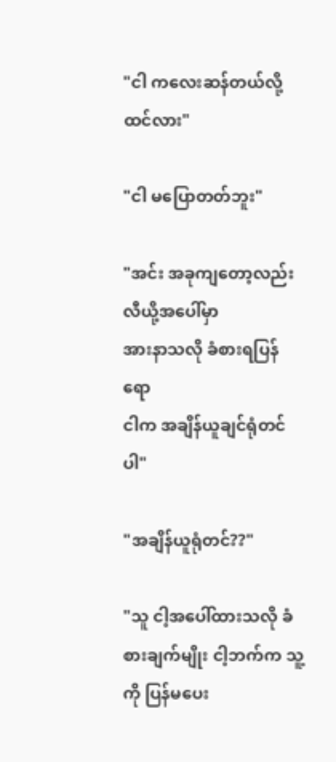"ငါ ကလေးဆန်တယ်လို့ ထင်လား"

"ငါ မပြောတတ်ဘူး"

"အင်း အခုကျတော့လည်း လီယို့အပေါ်မှာ
အားနာသလို ခံစားရပြန်ရော
ငါက အချိန်ယူချင်ရုံတင်ပါ"

"အချိန်ယူရုံတင်??"

"သူ ငါ့အပေါ်ထားသလို ခံစားချက်မျိုး ငါ့ဘက်က သူ့ကို ပြန်မပေး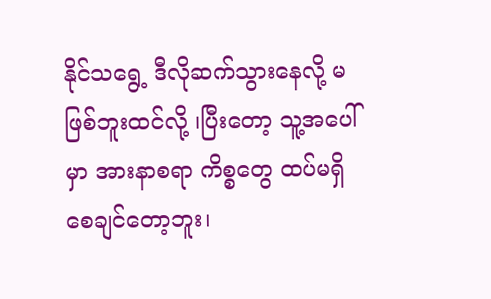နိုင်သရွေ့ ဒီလိုဆက်သွားနေလို့ မဖြစ်ဘူးထင်လို့ ၊ပြီးတော့ သူ့အပေါ်မှာ အားနာစရာ ကိစ္စတွေ ထပ်မရှိစေချင်တော့ဘူး၊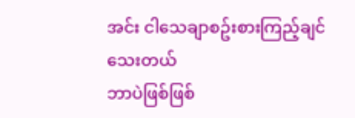အင်း ငါသေချာစဥ်းစားကြည့်ချင်သေးတယ်
ဘာပဲဖြစ်ဖြစ်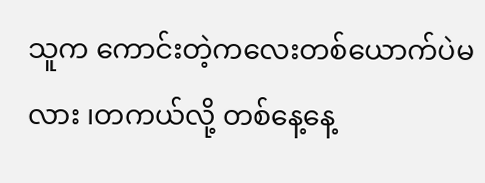သူက ကောင်းတဲ့ကလေးတစ်ယောက်ပဲမလား ၊တကယ်လို့ တစ်နေ့နေ့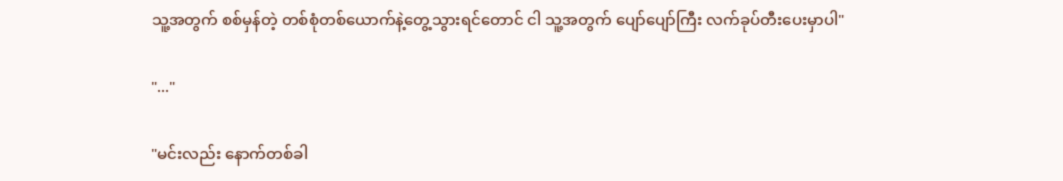သူ့အတွက် စစ်မှန်တဲ့ တစ်စုံတစ်ယောက်နဲ့တွေ့သွားရင်တောင် ငါ သူ့အတွက် ပျော်ပျော်ကြီး လက်ခုပ်တီးပေးမှာပါ"

"..."

"မင်းလည်း နောက်တစ်ခါ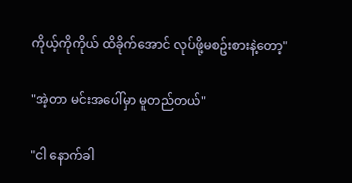ကိုယ့်ကိုကိုယ် ထိခိုက်အောင် လုပ်ဖို့မစဥ်းစားနဲ့တော့"

"အဲ့တာ မင်းအပေါ်မှာ မူတည်တယ်"

"ငါ နောက်ခါ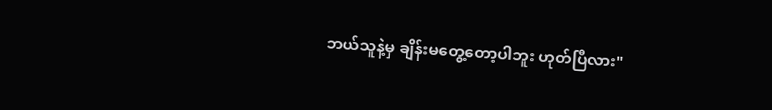ဘယ်သူနဲ့မှ ချိန်းမတွေ့တော့ပါဘူး ဟုတ်ပြီလား"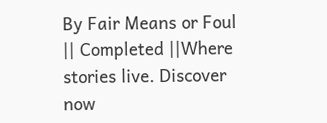By Fair Means or Foul || Completed ||Where stories live. Discover now